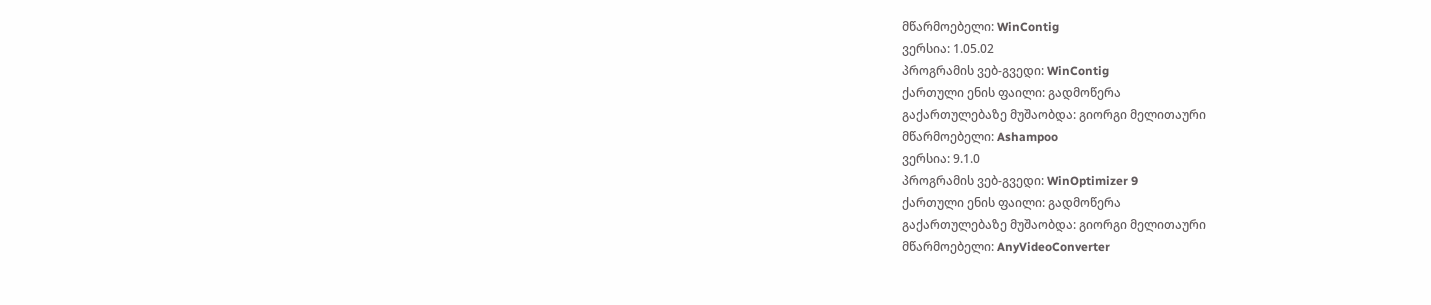მწარმოებელი: WinContig
ვერსია: 1.05.02
პროგრამის ვებ-გვედი: WinContig
ქართული ენის ფაილი: გადმოწერა
გაქართულებაზე მუშაობდა: გიორგი მელითაური
მწარმოებელი: Ashampoo
ვერსია: 9.1.0
პროგრამის ვებ-გვედი: WinOptimizer 9
ქართული ენის ფაილი: გადმოწერა
გაქართულებაზე მუშაობდა: გიორგი მელითაური
მწარმოებელი: AnyVideoConverter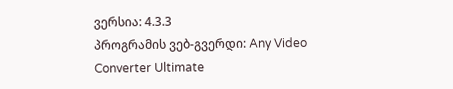ვერსია: 4.3.3
პროგრამის ვებ-გვერდი: Any Video Converter Ultimate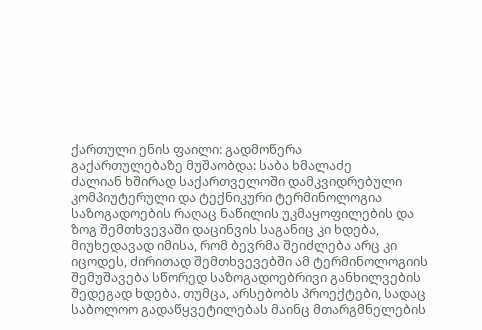ქართული ენის ფაილი: გადმოწერა
გაქართულებაზე მუშაობდა: საბა ხმალაძე
ძალიან ხშირად საქართველოში დამკვიდრებული კომპიუტერული და ტექნიკური ტერმინოლოგია საზოგადოების რაღაც ნაწილის უკმაყოფილების და ზოგ შემთხვევაში დაცინვის საგანიც კი ხდება, მიუხედავად იმისა, რომ ბევრმა შეიძლება არც კი იცოდეს, ძირითად შემთხვევებში ამ ტერმინოლოგიის შემუშავება სწორედ საზოგადოებრივი განხილვების შედეგად ხდება. თუმცა, არსებობს პროექტები, სადაც საბოლოო გადაწყვეტილებას მაინც მთარგმნელების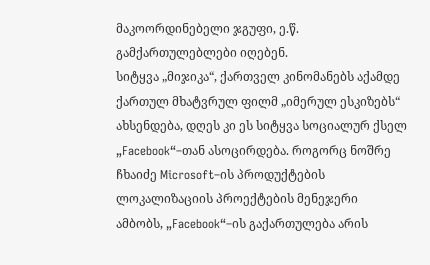მაკოორდინებელი ჯგუფი, ე.წ. გამქართულებლები იღებენ.
სიტყვა „მიჯიკა“, ქართველ კინომანებს აქამდე ქართულ მხატვრულ ფილმ „იმერულ ესკიზებს“ ახსენდება, დღეს კი ეს სიტყვა სოციალურ ქსელ „Facebook“–თან ასოცირდება. როგორც ნოშრე ჩხაიძე Microsoft–ის პროდუქტების ლოკალიზაციის პროექტების მენეჯერი ამბობს, „Facebook“–ის გაქართულება არის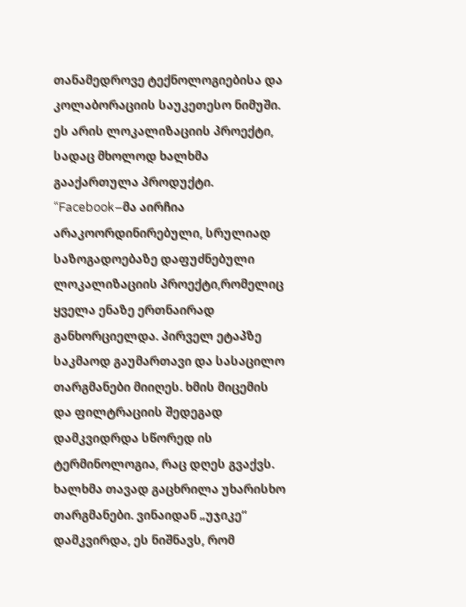თანამედროვე ტექნოლოგიებისა და კოლაბორაციის საუკეთესო ნიმუში. ეს არის ლოკალიზაციის პროექტი, სადაც მხოლოდ ხალხმა გააქართულა პროდუქტი.
“Facebook–მა აირჩია არაკოორდინირებული, სრულიად საზოგადოებაზე დაფუძნებული ლოკალიზაციის პროექტი,რომელიც ყველა ენაზე ერთნაირად განხორციელდა. პირველ ეტაპზე საკმაოდ გაუმართავი და სასაცილო თარგმანები მიიღეს. ხმის მიცემის და ფილტრაციის შედეგად დამკვიდრდა სწორედ ის ტერმინოლოგია, რაც დღეს გვაქვს. ხალხმა თავად გაცხრილა უხარისხო თარგმანები. ვინაიდან „უჯიკე“ დამკვირდა, ეს ნიშნავს, რომ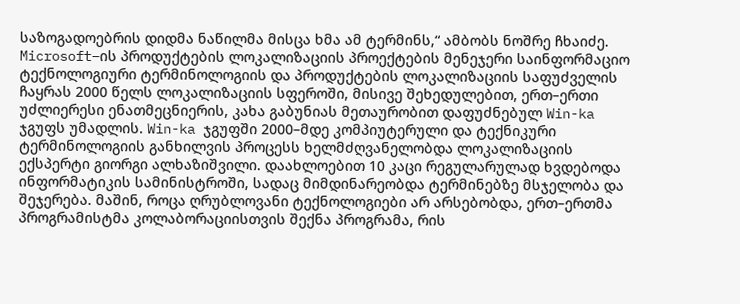საზოგადოებრის დიდმა ნაწილმა მისცა ხმა ამ ტერმინს,“ ამბობს ნოშრე ჩხაიძე.
Microsoft–ის პროდუქტების ლოკალიზაციის პროექტების მენეჯერი საინფორმაციო ტექნოლოგიური ტერმინოლოგიის და პროდუქტების ლოკალიზაციის საფუძველის ჩაყრას 2000 წელს ლოკალიზაციის სფეროში, მისივე შეხედულებით, ერთ–ერთი უძლიერესი ენათმეცნიერის, კახა გაბუნიას მეთაურობით დაფუძნებულ Win-ka ჯგუფს უმადლის. Win-ka ჯგუფში 2000–მდე კომპიუტერული და ტექნიკური ტერმინოლოგიის განხილვის პროცესს ხელმძღვანელობდა ლოკალიზაციის ექსპერტი გიორგი ალხაზიშვილი. დაახლოებით 10 კაცი რეგულარულად ხვდებოდა ინფორმატიკის სამინისტროში, სადაც მიმდინარეობდა ტერმინებზე მსჯელობა და შეჯერება. მაშინ, როცა ღრუბლოვანი ტექნოლოგიები არ არსებობდა, ერთ–ერთმა პროგრამისტმა კოლაბორაციისთვის შექნა პროგრამა, რის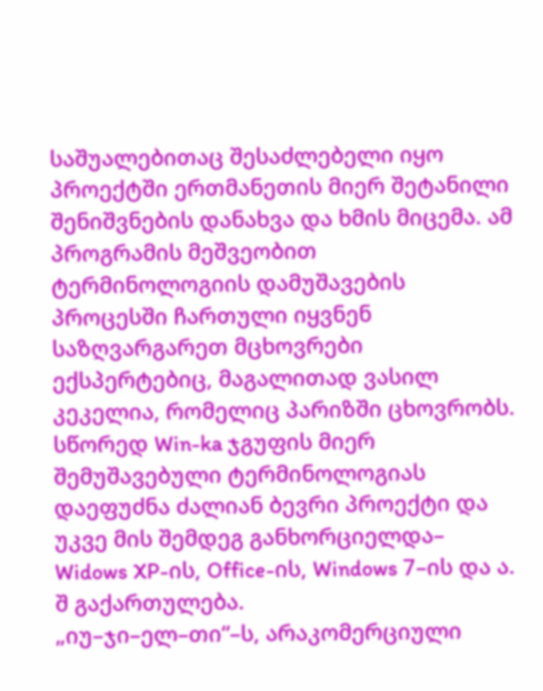საშუალებითაც შესაძლებელი იყო პროექტში ერთმანეთის მიერ შეტანილი შენიშვნების დანახვა და ხმის მიცემა. ამ პროგრამის მეშვეობით ტერმინოლოგიის დამუშავების პროცესში ჩართული იყვნენ საზღვარგარეთ მცხოვრები ექსპერტებიც, მაგალითად ვასილ კეკელია, რომელიც პარიზში ცხოვრობს. სწორედ Win-ka ჯგუფის მიერ შემუშავებული ტერმინოლოგიას დაეფუძნა ძალიან ბევრი პროექტი და უკვე მის შემდეგ განხორციელდა– Widows XP-ის, Office-ის, Windows 7–ის და ა. შ გაქართულება.
„იუ–ჯი–ელ–თი“–ს, არაკომერციული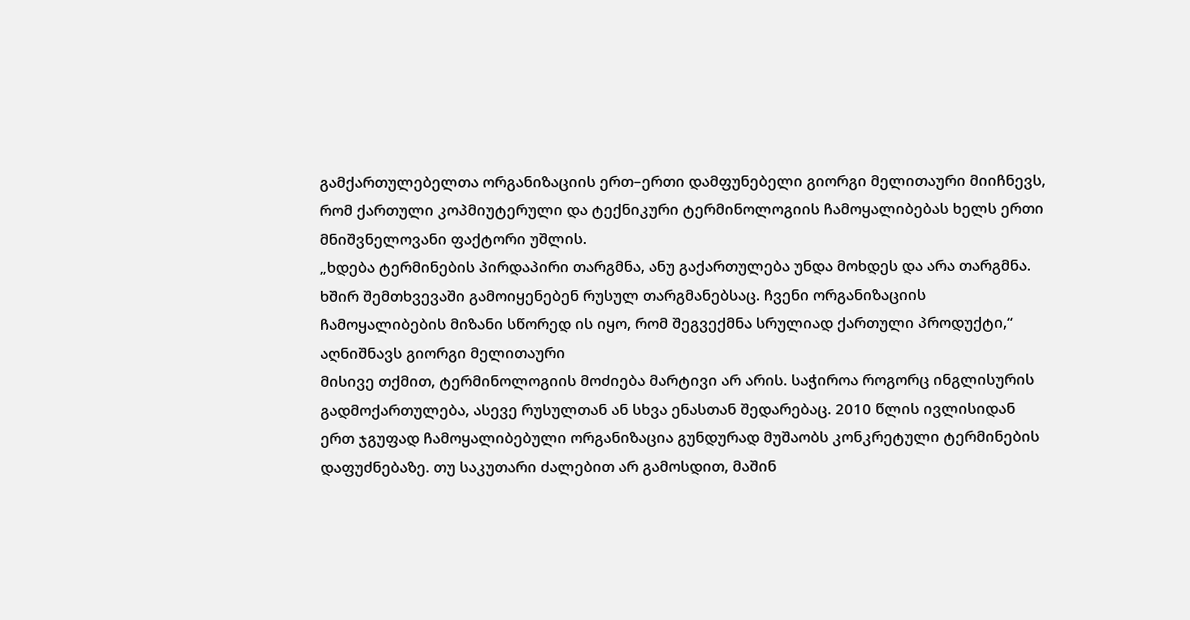გამქართულებელთა ორგანიზაციის ერთ–ერთი დამფუნებელი გიორგი მელითაური მიიჩნევს, რომ ქართული კოპმიუტერული და ტექნიკური ტერმინოლოგიის ჩამოყალიბებას ხელს ერთი მნიშვნელოვანი ფაქტორი უშლის.
„ხდება ტერმინების პირდაპირი თარგმნა, ანუ გაქართულება უნდა მოხდეს და არა თარგმნა. ხშირ შემთხვევაში გამოიყენებენ რუსულ თარგმანებსაც. ჩვენი ორგანიზაციის ჩამოყალიბების მიზანი სწორედ ის იყო, რომ შეგვექმნა სრულიად ქართული პროდუქტი,“ აღნიშნავს გიორგი მელითაური
მისივე თქმით, ტერმინოლოგიის მოძიება მარტივი არ არის. საჭიროა როგორც ინგლისურის გადმოქართულება, ასევე რუსულთან ან სხვა ენასთან შედარებაც. 2010 წლის ივლისიდან ერთ ჯგუფად ჩამოყალიბებული ორგანიზაცია გუნდურად მუშაობს კონკრეტული ტერმინების დაფუძნებაზე. თუ საკუთარი ძალებით არ გამოსდით, მაშინ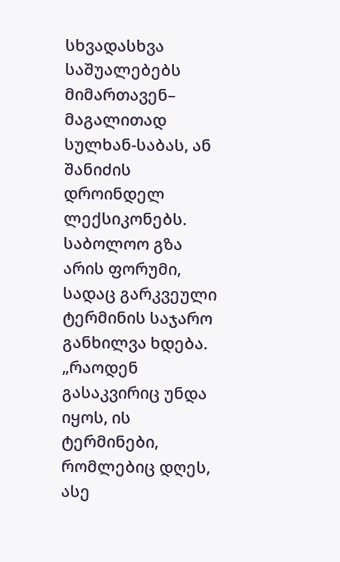სხვადასხვა საშუალებებს მიმართავენ– მაგალითად სულხან-საბას, ან შანიძის დროინდელ ლექსიკონებს. საბოლოო გზა არის ფორუმი, სადაც გარკვეული ტერმინის საჯარო განხილვა ხდება.
„რაოდენ გასაკვირიც უნდა იყოს, ის ტერმინები, რომლებიც დღეს, ასე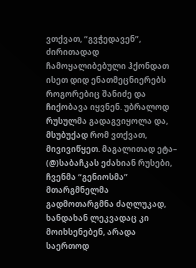ვთქვათ, “გვჭედავენ”, ძირითადად ჩამოყალიბებული ჰქონდათ ისეთ დიდ ენათმეცნიერებს როგორებიც შანიძე და ჩიქობავა იყვნენ. უბრალოდ რუსულმა გადაგვიყოლა და, მსუბუქად რომ ვთქვათ, მივივიწყეთ. მაგალითად ეტა– (@)საბაჩკას ეძახიან რუსები, ჩვენმა “გენიოსმა” მთარგმნელმა გადმოთარგმნა ძაღლუკად, ხანდახან ლეკვადაც კი მოიხსენებენ, არადა საერთოდ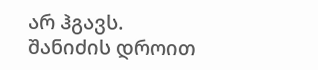არ ჰგავს. შანიძის დროით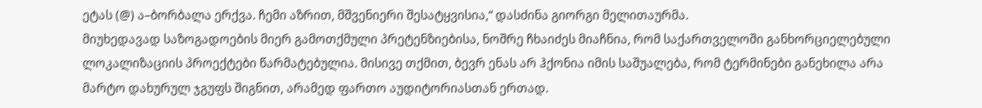ეტას (@) ა–ბორბალა ერქვა. ჩემი აზრით, მშვენიერი შესატყვისია,“ დასძინა გიორგი მელითაურმა.
მიუხედავად საზოგადოების მიერ გამოთქმული პრეტენზიებისა, ნოშრე ჩხაიძეს მიაჩნია, რომ საქართველოში განხორციელებული ლოკალიზაციის პროექტები წარმატებულია. მისივე თქმით, ბევრ ენას არ ჰქონია იმის საშუალება, რომ ტერმინები განეხილა არა მარტო დახურულ ჯგუფს შიგნით, არამედ ფართო აუდიტორიასთან ერთად.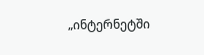„ინტერნეტში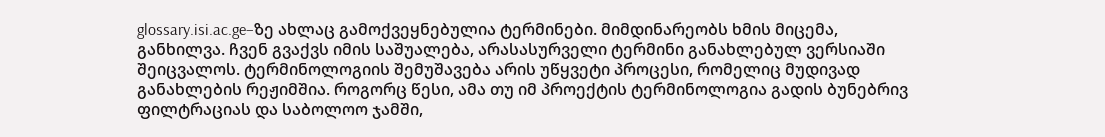glossary.isi.ac.ge–ზე ახლაც გამოქვეყნებულია ტერმინები. მიმდინარეობს ხმის მიცემა, განხილვა. ჩვენ გვაქვს იმის საშუალება, არასასურველი ტერმინი განახლებულ ვერსიაში შეიცვალოს. ტერმინოლოგიის შემუშავება არის უწყვეტი პროცესი, რომელიც მუდივად განახლების რეჟიმშია. როგორც წესი, ამა თუ იმ პროექტის ტერმინოლოგია გადის ბუნებრივ ფილტრაციას და საბოლოო ჯამში,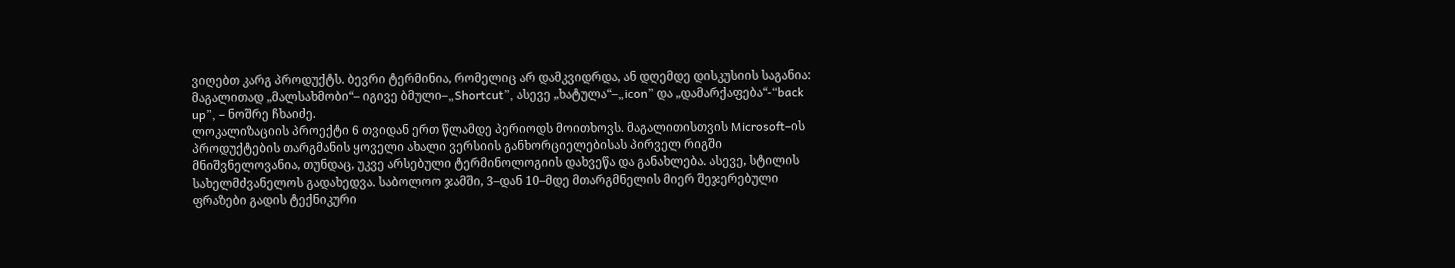ვიღებთ კარგ პროდუქტს. ბევრი ტერმინია, რომელიც არ დამკვიდრდა, ან დღემდე დისკუსიის საგანია: მაგალითად „მალსახმობი“– იგივე ბმული–„Shortcut”, ასევე „ხატულა“–„icon” და „დამარქაფება“-“back up”, – ნოშრე ჩხაიძე.
ლოკალიზაციის პროექტი 6 თვიდან ერთ წლამდე პერიოდს მოითხოვს. მაგალითისთვის Microsoft–ის პროდუქტების თარგმანის ყოველი ახალი ვერსიის განხორციელებისას პირველ რიგში მნიშვნელოვანია, თუნდაც, უკვე არსებული ტერმინოლოგიის დახვეწა და განახლება. ასევე, სტილის სახელმძვანელოს გადახედვა. საბოლოო ჯამში, 3–დან 10–მდე მთარგმნელის მიერ შეჯერებული ფრაზები გადის ტექნიკური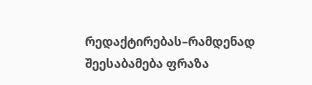რედაქტირებას–რამდენად შეესაბამება ფრაზა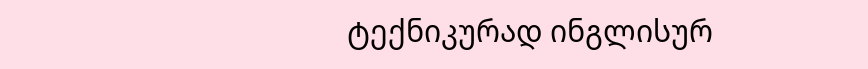ტექნიკურად ინგლისურ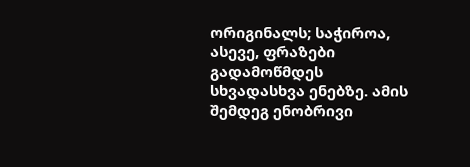ორიგინალს; საჭიროა, ასევე, ფრაზები გადამოწმდეს სხვადასხვა ენებზე. ამის შემდეგ ენობრივი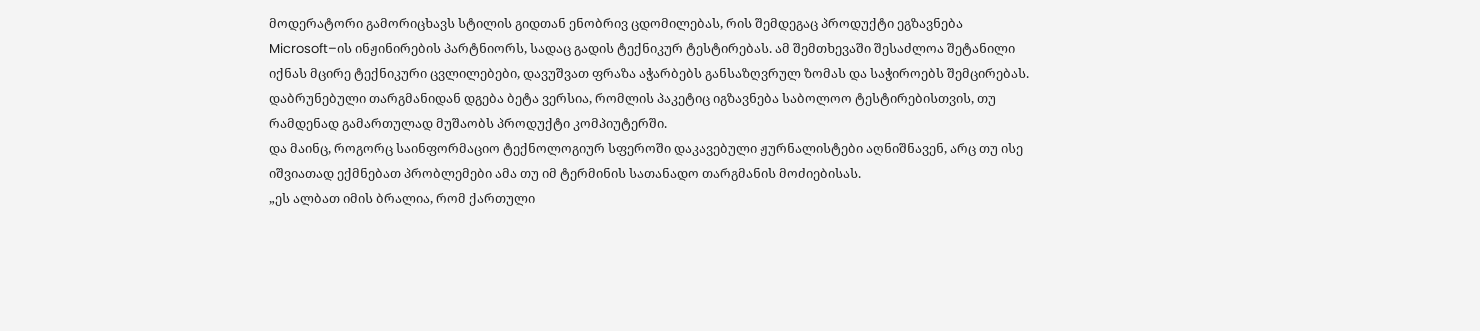მოდერატორი გამორიცხავს სტილის გიდთან ენობრივ ცდომილებას, რის შემდეგაც პროდუქტი ეგზავნება Microsoft–ის ინჟინირების პარტნიორს, სადაც გადის ტექნიკურ ტესტირებას. ამ შემთხევაში შესაძლოა შეტანილი იქნას მცირე ტექნიკური ცვლილებები, დავუშვათ ფრაზა აჭარბებს განსაზღვრულ ზომას და საჭიროებს შემცირებას. დაბრუნებული თარგმანიდან დგება ბეტა ვერსია, რომლის პაკეტიც იგზავნება საბოლოო ტესტირებისთვის, თუ რამდენად გამართულად მუშაობს პროდუქტი კომპიუტერში.
და მაინც, როგორც საინფორმაციო ტექნოლოგიურ სფეროში დაკავებული ჟურნალისტები აღნიშნავენ, არც თუ ისე იშვიათად ექმნებათ პრობლემები ამა თუ იმ ტერმინის სათანადო თარგმანის მოძიებისას.
„ეს ალბათ იმის ბრალია, რომ ქართული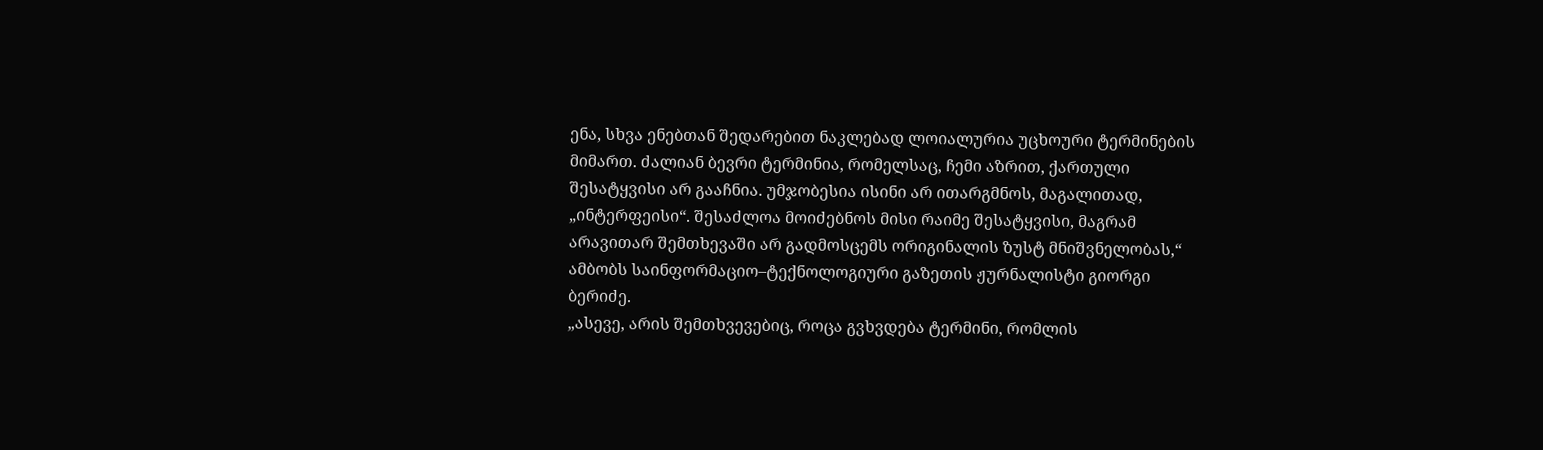ენა, სხვა ენებთან შედარებით ნაკლებად ლოიალურია უცხოური ტერმინების მიმართ. ძალიან ბევრი ტერმინია, რომელსაც, ჩემი აზრით, ქართული შესატყვისი არ გააჩნია. უმჯობესია ისინი არ ითარგმნოს, მაგალითად, „ინტერფეისი“. შესაძლოა მოიძებნოს მისი რაიმე შესატყვისი, მაგრამ არავითარ შემთხევაში არ გადმოსცემს ორიგინალის ზუსტ მნიშვნელობას,“ ამბობს საინფორმაციო–ტექნოლოგიური გაზეთის ჟურნალისტი გიორგი ბერიძე.
„ასევე, არის შემთხვევებიც, როცა გვხვდება ტერმინი, რომლის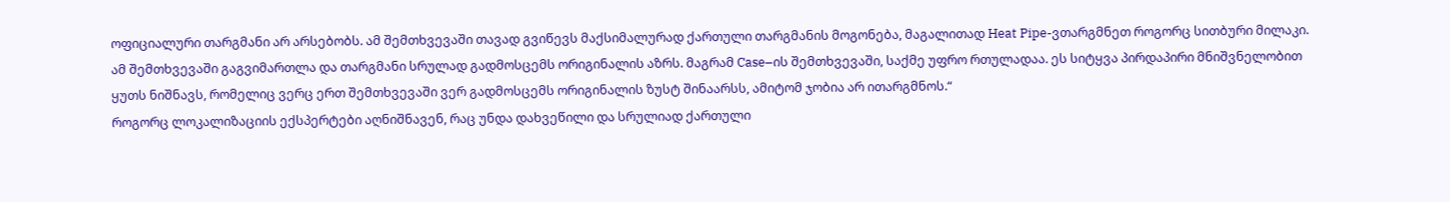ოფიციალური თარგმანი არ არსებობს. ამ შემთხვევაში თავად გვიწევს მაქსიმალურად ქართული თარგმანის მოგონება, მაგალითად Heat Pipe-ვთარგმნეთ როგორც სითბური მილაკი. ამ შემთხვევაში გაგვიმართლა და თარგმანი სრულად გადმოსცემს ორიგინალის აზრს. მაგრამ Case–ის შემთხვევაში, საქმე უფრო რთულადაა. ეს სიტყვა პირდაპირი მნიშვნელობით ყუთს ნიშნავს, რომელიც ვერც ერთ შემთხვევაში ვერ გადმოსცემს ორიგინალის ზუსტ შინაარსს, ამიტომ ჯობია არ ითარგმნოს.“
როგორც ლოკალიზაციის ექსპერტები აღნიშნავენ, რაც უნდა დახვეწილი და სრულიად ქართული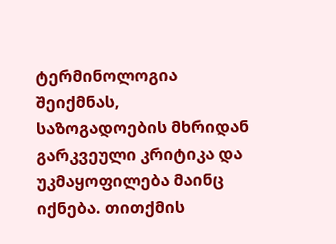ტერმინოლოგია შეიქმნას, საზოგადოების მხრიდან გარკვეული კრიტიკა და უკმაყოფილება მაინც იქნება. თითქმის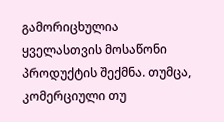გამორიცხულია ყველასთვის მოსაწონი პროდუქტის შექმნა. თუმცა, კომერციული თუ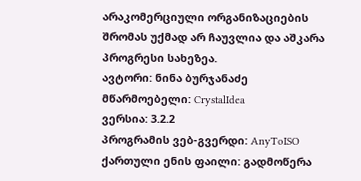არაკომერციული ორგანიზაციების შრომას უქმად არ ჩაუვლია და აშკარა პროგრესი სახეზეა.
ავტორი: ნინა ბურჯანაძე
მწარმოებელი: CrystalIdea
ვერსია: 3.2.2
პროგრამის ვებ-გვერდი: AnyToISO
ქართული ენის ფაილი: გადმოწერა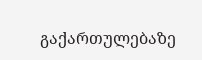გაქართულებაზე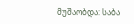მუშაობდა: საბა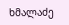ხმალაძე